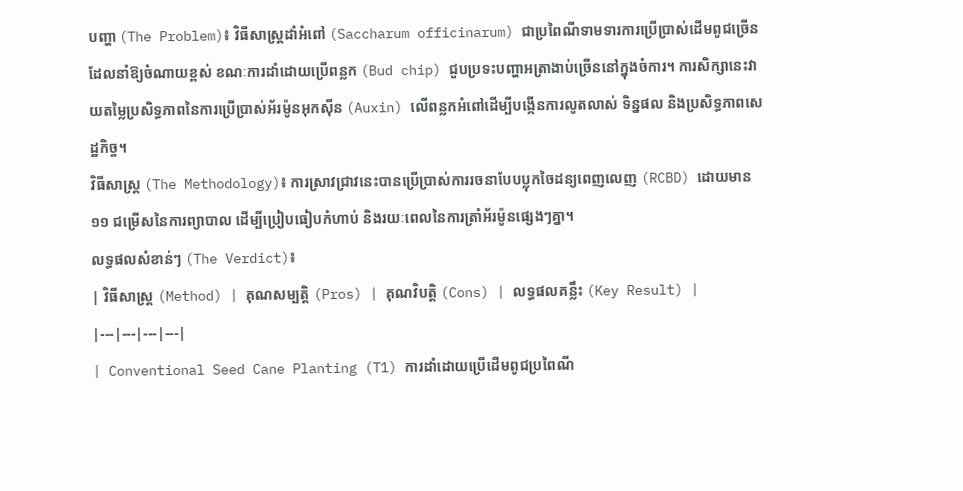បញ្ហា (The Problem)៖ វិធីសាស្ត្រដាំអំពៅ (Saccharum officinarum) ជាប្រពៃណីទាមទារការប្រើប្រាស់ដើមពូជច្រើនដែលនាំឱ្យចំណាយខ្ពស់ ខណៈការដាំដោយប្រើពន្លក (Bud chip) ជួបប្រទះបញ្ហាអត្រាងាប់ច្រើននៅក្នុងចំការ។ ការសិក្សានេះវាយតម្លៃប្រសិទ្ធភាពនៃការប្រើប្រាស់អ័រម៉ូនអុកស៊ីន (Auxin) លើពន្លកអំពៅដើម្បីបង្កើនការលូតលាស់ ទិន្នផល និងប្រសិទ្ធភាពសេដ្ឋកិច្ច។
វិធីសាស្ត្រ (The Methodology)៖ ការស្រាវជ្រាវនេះបានប្រើប្រាស់ការរចនាបែបប្លុកចៃដន្យពេញលេញ (RCBD) ដោយមាន ១១ ជម្រើសនៃការព្យាបាល ដើម្បីប្រៀបធៀបកំហាប់ និងរយៈពេលនៃការត្រាំអ័រម៉ូនផ្សេងៗគ្នា។
លទ្ធផលសំខាន់ៗ (The Verdict)៖
| វិធីសាស្ត្រ (Method) | គុណសម្បត្តិ (Pros) | គុណវិបត្តិ (Cons) | លទ្ធផលគន្លឹះ (Key Result) |
|---|---|---|---|
| Conventional Seed Cane Planting (T1) ការដាំដោយប្រើដើមពូជប្រពៃណី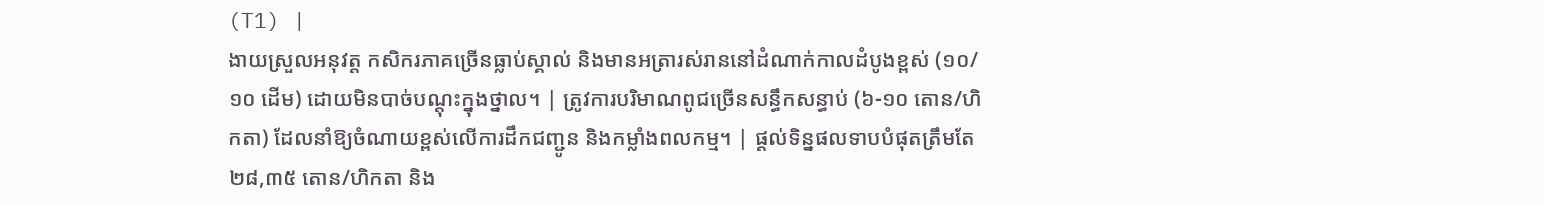(T1) |
ងាយស្រួលអនុវត្ត កសិករភាគច្រើនធ្លាប់ស្គាល់ និងមានអត្រារស់រាននៅដំណាក់កាលដំបូងខ្ពស់ (១០/១០ ដើម) ដោយមិនបាច់បណ្តុះក្នុងថ្នាល។ | ត្រូវការបរិមាណពូជច្រើនសន្ធឹកសន្ធាប់ (៦-១០ តោន/ហិកតា) ដែលនាំឱ្យចំណាយខ្ពស់លើការដឹកជញ្ជូន និងកម្លាំងពលកម្ម។ | ផ្តល់ទិន្នផលទាបបំផុតត្រឹមតែ ២៨,៣៥ តោន/ហិកតា និង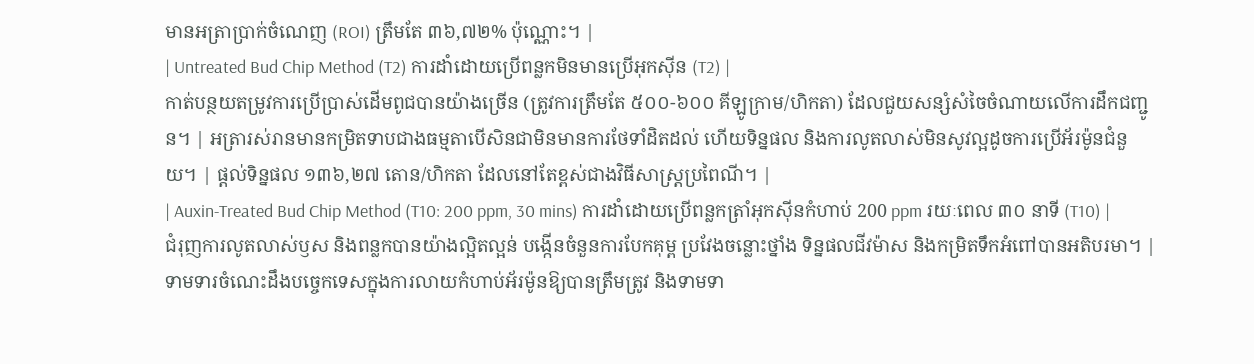មានអត្រាប្រាក់ចំណេញ (ROI) ត្រឹមតែ ៣៦,៧២% ប៉ុណ្ណោះ។ |
| Untreated Bud Chip Method (T2) ការដាំដោយប្រើពន្លកមិនមានប្រើអុកស៊ីន (T2) |
កាត់បន្ថយតម្រូវការប្រើប្រាស់ដើមពូជបានយ៉ាងច្រើន (ត្រូវការត្រឹមតែ ៥០០-៦០០ គីឡូក្រាម/ហិកតា) ដែលជួយសន្សំសំចៃចំណាយលើការដឹកជញ្ជូន។ | អត្រារស់រានមានកម្រិតទាបជាងធម្មតាបើសិនជាមិនមានការថែទាំដិតដល់ ហើយទិន្នផល និងការលូតលាស់មិនសូវល្អដូចការប្រើអ័រម៉ូនជំនួយ។ | ផ្តល់ទិន្នផល ១៣៦,២៧ តោន/ហិកតា ដែលនៅតែខ្ពស់ជាងវិធីសាស្ត្រប្រពៃណី។ |
| Auxin-Treated Bud Chip Method (T10: 200 ppm, 30 mins) ការដាំដោយប្រើពន្លកត្រាំអុកស៊ីនកំហាប់ 200 ppm រយៈពេល ៣០ នាទី (T10) |
ជំរុញការលូតលាស់ឫស និងពន្លកបានយ៉ាងល្អិតល្អន់ បង្កើនចំនួនការបែកគុម្ព ប្រវែងចន្លោះថ្នាំង ទិន្នផលជីវម៉ាស និងកម្រិតទឹកអំពៅបានអតិបរមា។ | ទាមទារចំណេះដឹងបច្ចេកទេសក្នុងការលាយកំហាប់អ័រម៉ូនឱ្យបានត្រឹមត្រូវ និងទាមទា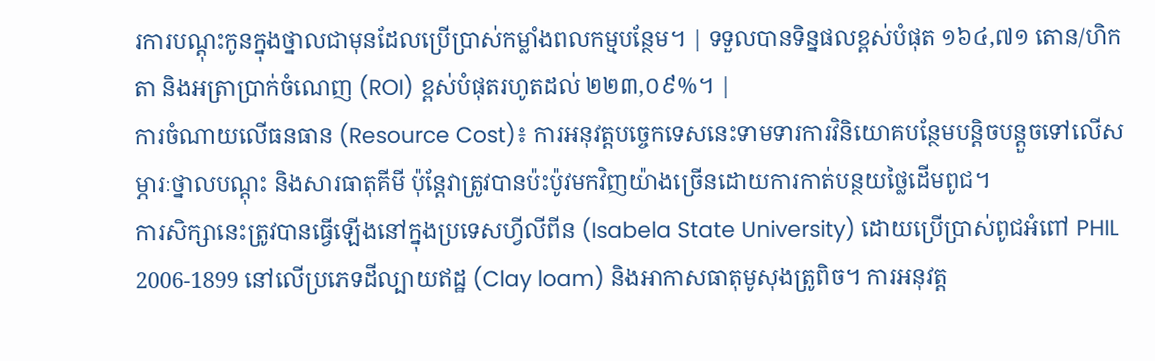រការបណ្តុះកូនក្នុងថ្នាលជាមុនដែលប្រើប្រាស់កម្លាំងពលកម្មបន្ថែម។ | ទទួលបានទិន្នផលខ្ពស់បំផុត ១៦៤,៧១ តោន/ហិកតា និងអត្រាប្រាក់ចំណេញ (ROI) ខ្ពស់បំផុតរហូតដល់ ២២៣,០៩%។ |
ការចំណាយលើធនធាន (Resource Cost)៖ ការអនុវត្តបច្ចេកទេសនេះទាមទារការវិនិយោគបន្ថែមបន្តិចបន្តួចទៅលើសម្ភារៈថ្នាលបណ្តុះ និងសារធាតុគីមី ប៉ុន្តែវាត្រូវបានប៉ះប៉ូវមកវិញយ៉ាងច្រើនដោយការកាត់បន្ថយថ្លៃដើមពូជ។
ការសិក្សានេះត្រូវបានធ្វើឡើងនៅក្នុងប្រទេសហ្វីលីពីន (Isabela State University) ដោយប្រើប្រាស់ពូជអំពៅ PHIL 2006-1899 នៅលើប្រភេទដីល្បាយឥដ្ឋ (Clay loam) និងអាកាសធាតុមូសុងត្រូពិច។ ការអនុវត្ត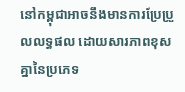នៅកម្ពុជាអាចនឹងមានការប្រែប្រួលលទ្ធផល ដោយសារភាពខុសគ្នានៃប្រភេទ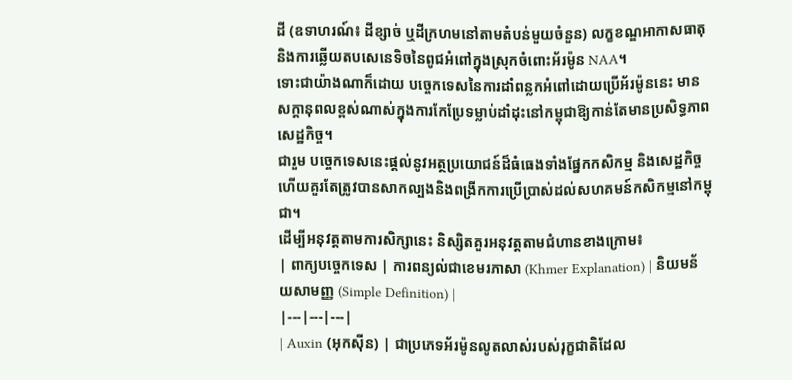ដី (ឧទាហរណ៍៖ ដីខ្សាច់ ឬដីក្រហមនៅតាមតំបន់មួយចំនួន) លក្ខខណ្ឌអាកាសធាតុ និងការឆ្លើយតបសេនេទិចនៃពូជអំពៅក្នុងស្រុកចំពោះអ័រម៉ូន NAA។
ទោះជាយ៉ាងណាក៏ដោយ បច្ចេកទេសនៃការដាំពន្លកអំពៅដោយប្រើអ័រម៉ូននេះ មានសក្តានុពលខ្ពស់ណាស់ក្នុងការកែប្រែទម្លាប់ដាំដុះនៅកម្ពុជាឱ្យកាន់តែមានប្រសិទ្ធភាពសេដ្ឋកិច្ច។
ជារួម បច្ចេកទេសនេះផ្តល់នូវអត្ថប្រយោជន៍ដ៏ធំធេងទាំងផ្នែកកសិកម្ម និងសេដ្ឋកិច្ច ហើយគួរតែត្រូវបានសាកល្បងនិងពង្រីកការប្រើប្រាស់ដល់សហគមន៍កសិកម្មនៅកម្ពុជា។
ដើម្បីអនុវត្តតាមការសិក្សានេះ និស្សិតគួរអនុវត្តតាមជំហានខាងក្រោម៖
| ពាក្យបច្ចេកទេស | ការពន្យល់ជាខេមរភាសា (Khmer Explanation) | និយមន័យសាមញ្ញ (Simple Definition) |
|---|---|---|
| Auxin (អុកស៊ីន) | ជាប្រភេទអ័រម៉ូនលូតលាស់របស់រុក្ខជាតិដែល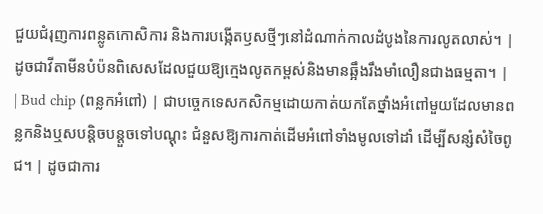ជួយជំរុញការពន្លូតកោសិការ និងការបង្កើតឫសថ្មីៗនៅដំណាក់កាលដំបូងនៃការលូតលាស់។ | ដូចជាវីតាមីនបំប៉នពិសេសដែលជួយឱ្យក្មេងលូតកម្ពស់និងមានឆ្អឹងរឹងមាំលឿនជាងធម្មតា។ |
| Bud chip (ពន្លកអំពៅ) | ជាបច្ចេកទេសកសិកម្មដោយកាត់យកតែថ្នាំងអំពៅមួយដែលមានពន្លកនិងឬសបន្តិចបន្តួចទៅបណ្តុះ ជំនួសឱ្យការកាត់ដើមអំពៅទាំងមូលទៅដាំ ដើម្បីសន្សំសំចៃពូជ។ | ដូចជាការ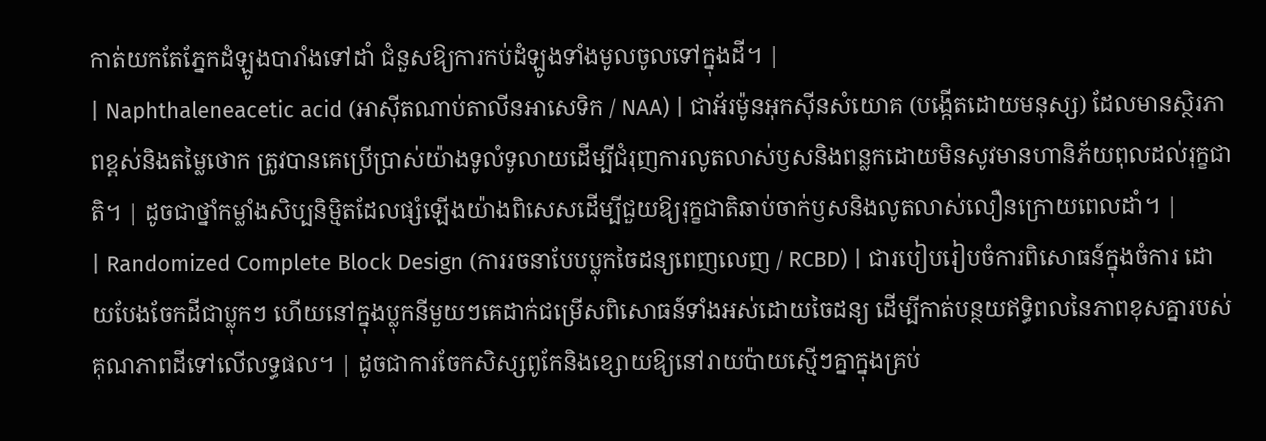កាត់យកតែភ្នែកដំឡូងបារាំងទៅដាំ ជំនួសឱ្យការកប់ដំឡូងទាំងមូលចូលទៅក្នុងដី។ |
| Naphthaleneacetic acid (អាស៊ីតណាប់តាលីនអាសេទិក / NAA) | ជាអ័រម៉ូនអុកស៊ីនសំយោគ (បង្កើតដោយមនុស្ស) ដែលមានស្ថិរភាពខ្ពស់និងតម្លៃថោក ត្រូវបានគេប្រើប្រាស់យ៉ាងទូលំទូលាយដើម្បីជំរុញការលូតលាស់ឫសនិងពន្លកដោយមិនសូវមានហានិភ័យពុលដល់រុក្ខជាតិ។ | ដូចជាថ្នាំកម្លាំងសិប្បនិម្មិតដែលផ្សំឡើងយ៉ាងពិសេសដើម្បីជួយឱ្យរុក្ខជាតិឆាប់ចាក់ឫសនិងលូតលាស់លឿនក្រោយពេលដាំ។ |
| Randomized Complete Block Design (ការរចនាបែបប្លុកចៃដន្យពេញលេញ / RCBD) | ជារបៀបរៀបចំការពិសោធន៍ក្នុងចំការ ដោយបែងចែកដីជាប្លុកៗ ហើយនៅក្នុងប្លុកនីមួយៗគេដាក់ជម្រើសពិសោធន៍ទាំងអស់ដោយចៃដន្យ ដើម្បីកាត់បន្ថយឥទ្ធិពលនៃភាពខុសគ្នារបស់គុណភាពដីទៅលើលទ្ធផល។ | ដូចជាការចែកសិស្សពូកែនិងខ្សោយឱ្យនៅរាយប៉ាយស្មើៗគ្នាក្នុងគ្រប់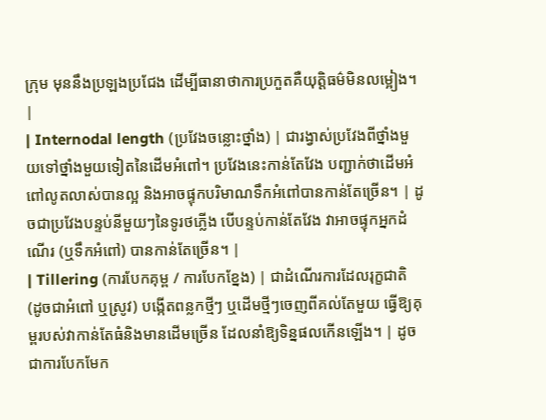ក្រុម មុននឹងប្រឡងប្រជែង ដើម្បីធានាថាការប្រកួតគឺយុត្តិធម៌មិនលម្អៀង។ |
| Internodal length (ប្រវែងចន្លោះថ្នាំង) | ជារង្វាស់ប្រវែងពីថ្នាំងមួយទៅថ្នាំងមួយទៀតនៃដើមអំពៅ។ ប្រវែងនេះកាន់តែវែង បញ្ជាក់ថាដើមអំពៅលូតលាស់បានល្អ និងអាចផ្ទុកបរិមាណទឹកអំពៅបានកាន់តែច្រើន។ | ដូចជាប្រវែងបន្ទប់នីមួយៗនៃទូរថភ្លើង បើបន្ទប់កាន់តែវែង វាអាចផ្ទុកអ្នកដំណើរ (ឬទឹកអំពៅ) បានកាន់តែច្រើន។ |
| Tillering (ការបែកគុម្ព / ការបែកខ្នែង) | ជាដំណើរការដែលរុក្ខជាតិ (ដូចជាអំពៅ ឬស្រូវ) បង្កើតពន្លកថ្មីៗ ឬដើមថ្មីៗចេញពីគល់តែមួយ ធ្វើឱ្យគុម្ពរបស់វាកាន់តែធំនិងមានដើមច្រើន ដែលនាំឱ្យទិន្នផលកើនឡើង។ | ដូចជាការបែកមែក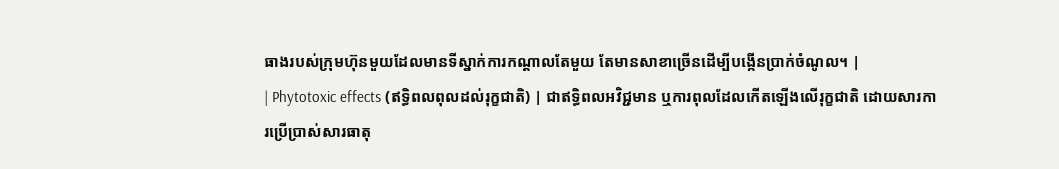ធាងរបស់ក្រុមហ៊ុនមួយដែលមានទីស្នាក់ការកណ្តាលតែមួយ តែមានសាខាច្រើនដើម្បីបង្កើនប្រាក់ចំណូល។ |
| Phytotoxic effects (ឥទ្ធិពលពុលដល់រុក្ខជាតិ) | ជាឥទ្ធិពលអវិជ្ជមាន ឬការពុលដែលកើតឡើងលើរុក្ខជាតិ ដោយសារការប្រើប្រាស់សារធាតុ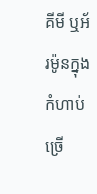គីមី ឬអ័រម៉ូនក្នុងកំហាប់ច្រើ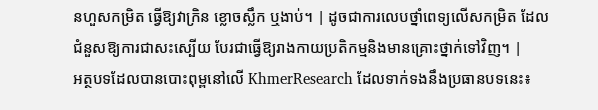នហួសកម្រិត ធ្វើឱ្យវាក្រិន ខ្លោចស្លឹក ឬងាប់។ | ដូចជាការលេបថ្នាំពេទ្យលើសកម្រិត ដែលជំនួសឱ្យការជាសះស្បើយ បែរជាធ្វើឱ្យរាងកាយប្រតិកម្មនិងមានគ្រោះថ្នាក់ទៅវិញ។ |
អត្ថបទដែលបានបោះពុម្ពនៅលើ KhmerResearch ដែលទាក់ទងនឹងប្រធានបទនេះ៖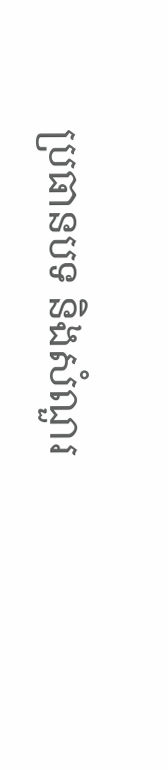ប្រធានបទ និងសំណួរ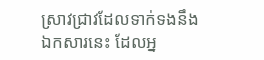ស្រាវជ្រាវដែលទាក់ទងនឹងឯកសារនេះ ដែលអ្ន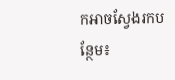កអាចស្វែងរកបន្ថែម៖